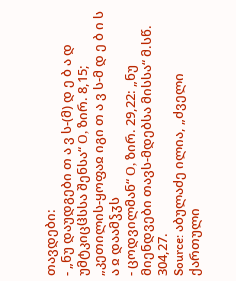თავდები:
- „ნუ დაუდგები თ ა ვ ს-(მ) დ ე ბ ა დ უმტკიცჱსსა შენსა“ О, ზირ. 8,15; „კეთილის-ყოფაჲ იგი თ ა ვ ს-მ დ ე ბ ი ს ა ჲ დაამჴჳს
- ცოდვილმან“ О, ზირ. 29,22: „ნუ მიენდვები თავს-მდებსა მისსა“ მ.სწ. 304,27.
Source: აბულაძე ილია, „ძველი ქართული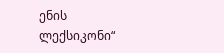ენის ლექსიკონი“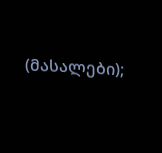(მასალები);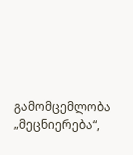გამომცემლობა „მეცნიერება“,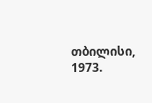თბილისი, 1973.